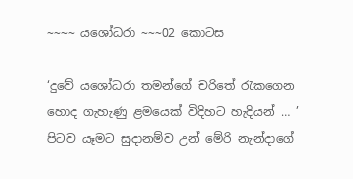~~~~ යශෝධරා ~~~02 කොටස

‘දුවේ යශෝධරා තමන්ගේ චරිතේ රැකගෙන හොද ගැහැණු ළමයෙක් විදිහට හැදියන් … ’ පිටව යෑමට සුදානම්ව උන් මේරි නැන්දාගේ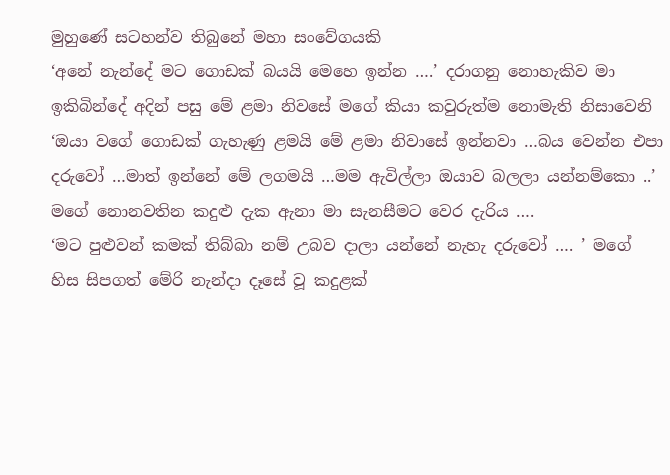මුහුණේ සටහන්ව තිබුනේ මහා සංවේගයකි
‘අනේ නැන්දේ මට ගොඩක් බයයි මෙහෙ ඉන්න ….’ දරාගනු නොහැකිව මා ඉකිබින්දේ අදින් පසු මේ ළමා නිවසේ මගේ කියා කවුරුත්ම නොමැති නිසාවෙනි
‘ඔයා වගේ ගොඩක් ගැහැණු ළමයි මේ ළමා නිවාසේ ඉන්නවා …බය වෙන්න එපා දරුවෝ …මාත් ඉන්නේ මේ ලගමයි …මම ඇවිල්ලා ඔයාව බලලා යන්නම්කො ..’ මගේ නොනවතින කදුළු දැක ඇනා මා සැනසීමට වෙර දැරිය ….
‘මට පුළුවන් කමක් තිබ්බා නම් උබව දාලා යන්නේ නැහැ දරුවෝ …. ’ මගේ හිස සිපගත් මේරි නැන්දා දෑසේ වූ කදුළක්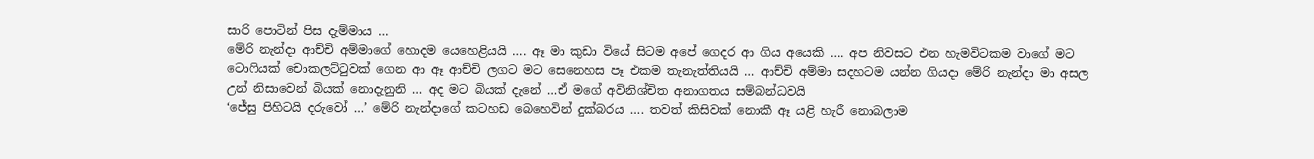සාරි පොටින් පිස දැම්මාය …
මේරි නැන්දා ආච්චි අම්මාගේ හොදම යෙහෙළියයි …. ඈ මා කුඩා වියේ සිටම අපේ ගෙදර ආ ගිය අයෙකි …. අප නිවසට එන හැමවිටකම වාගේ මට ටොෆියක් චොකලට්ටුවක් ගෙන ආ ඈ ආච්චි ලගට මට සෙනෙහස පෑ එකම තැනැත්තියයි … ආච්චි අම්මා සදහටම යන්න ගියදා මේරි නැන්දා මා අසල උන් නිසාවෙන් බියක් නොදැනුනි … අද මට බියක් දැනේ …ඒ මගේ අවිනිශ්චිත අනාගතය සම්බන්ධවයි
‘ජේසු පිහිටයි දරුවෝ …’ මේරි නැන්දාගේ කටහඩ බෙහෙවින් දුක්බරය …. තවත් කිසිවක් නොකී ඈ යළි හැරී නොබලාම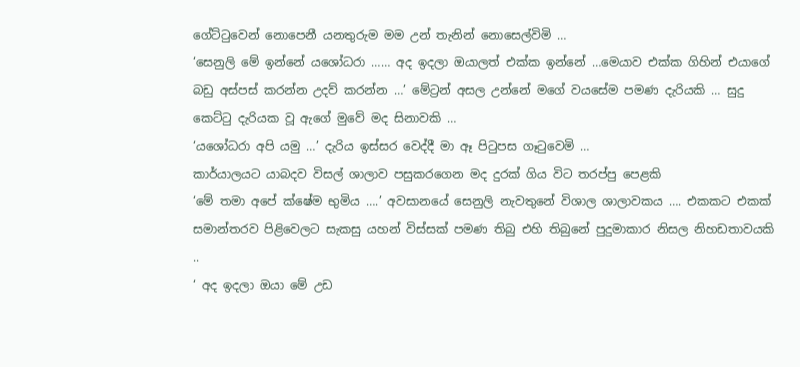ගේට්ටුවෙන් නොපෙනී යනතුරුම මම උන් තැනින් නොසෙල්විමි …
‘සෙනුලි මේ ඉන්නේ යශෝධරා …… අද ඉදලා ඔයාලත් එක්ක ඉන්නේ …මෙයාව එක්ක ගිහින් එයාගේ බඩු අස්පස් කරන්න උදව් කරන්න …’ මේට්‍රන් අසල උන්නේ මගේ වයසේම පමණ දැරියකි … සුදු කෙට්ටු දැරියක වූ ඇගේ මුවේ මද සිනාවකි …
‘යශෝධරා අපි යමු …’ දැරිය ඉස්සර වෙද්දී මා ඈ පිටුපස ගෑටුවෙමි …
කාර්යාලයට යාබදව විසල් ශාලාව පසුකරගෙන මද දුරක් ගිය විට තරප්පු පෙළකි
‘මේ තමා අපේ ක්ෂේම භුමිය ….’ අවසානයේ සෙනුලි නැවතුනේ විශාල ශාලාවකය …. එකකට එකක් සමාන්තරව පිළිවෙලට සැකසු යහන් විස්සක් පමණ තිබු එහි තිබුනේ පුදුමාකාර නිසල නිහඩතාවයකි ..
‘ අද ඉදලා ඔයා මේ උඩ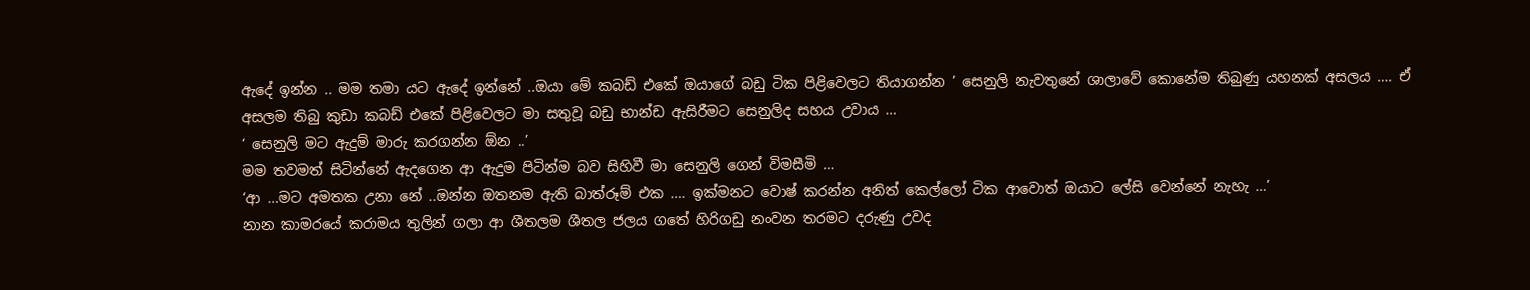ඇදේ ඉන්න .. මම තමා යට ඇදේ ඉන්නේ ..ඔයා මේ කබඩ් එකේ ඔයාගේ බඩු ටික පිළිවෙලට තියාගන්න ’ සෙනුලි නැවතුනේ ශාලාවේ කොනේම තිබුණු යහනක් අසලය …. ඒ අසලම තිබු කුඩා කබඩ් එකේ පිළිවෙලට මා සතුවූ බඩු භාන්ඩ ඇසිරීමට සෙනුලිද සහය උවාය …
‘ සෙනුලි මට ඇදුම් මාරු කරගන්න ඕන ..’
මම තවමත් සිටින්නේ ඇදගෙන ආ ඇදුම පිටින්ම බව සිහිවී මා සෙනුලි ගෙන් විමසීමි …
‘ආ …මට අමතක උනා නේ ..ඔන්න ඔතනම ඇති බාත්රූම් එක …. ඉක්මනට වොෂ් කරන්න අනිත් කෙල්ලෝ ටික ආවොත් ඔයාට ලේසි වෙන්නේ නැහැ …’
නාන කාමරයේ කරාමය තුලින් ගලා ආ ශීතලම ශීතල ජලය ගතේ හිරිගඩු නංවන තරමට දරුණු උවද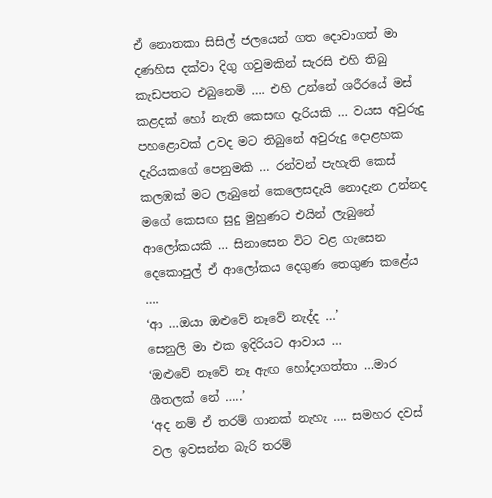ඒ නොතකා සිසිල් ජලයෙන් ගත දොවාගත් මා දණහිස දක්වා දිගු ගවුමකින් සැරසි එහි තිබු කැඩපතට එබුනෙමි …. එහි උන්නේ ශරීරයේ මස් කළදක් හෝ නැති කෙසඟ දැරියකි … වයස අවුරුදු පහළොවක් උවද මට තිබුනේ අවුරුදු දොළහක දැරියකගේ පෙනුමකි … රන්වන් පැහැති කෙස් කලඹක් මට ලැබුනේ කෙලෙසදැයි නොදැන උන්නද මගේ කෙසඟ සුදු මුහුණට එයින් ලැබුනේ ආලෝකයකි … සිනාසෙන විට වළ ගැසෙන දෙකොපුල් ඒ ආලෝකය දෙගුණ තෙගුණ කළේය ….
‘ආ …ඔයා ඔළුවේ නෑවේ නැද්ද …’
සෙනුලි මා එක ඉදිරියට ආවාය …
‘ඔළුවේ නෑවේ නෑ ඇඟ හෝදාගත්තා …මාර ශීතලක් නේ …..’
‘අද නම් ඒ තරම් ගානක් නැහැ …. සමහර දවස් වල ඉවසන්න බැරි තරම්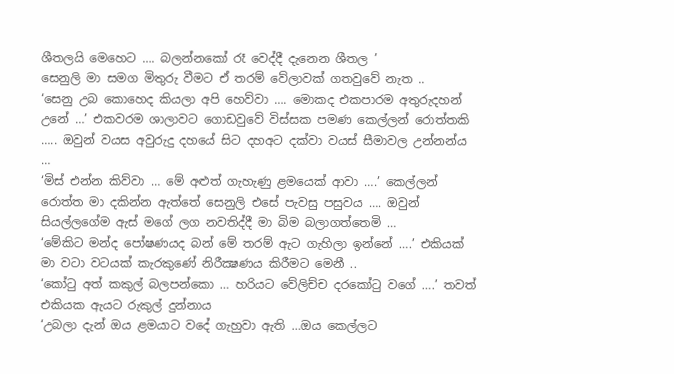ශීතලයි මෙහෙට …. බලන්නකෝ රෑ වෙද්දී දැනෙන ශීතල ’
සෙනුලි මා සමග මිතුරු වීමට ඒ තරම් වේලාවක් ගතවුවේ නැත ..
‘සෙනු උබ කොහෙද කියලා අපි හෙව්වා …. මොකද එකපාරම අතුරුදහන් උනේ …’ එකවරම ශාලාවට ගොඩවුවේ විස්සක පමණ කෙල්ලන් රොත්තකි ….. ඔවුන් වයස අවුරුදු දහයේ සිට දහඅට දක්වා වයස් සීමාවල උන්නන්ය …
‘මිස් එන්න කිව්වා … මේ අළුත් ගැහැණු ළමයෙක් ආවා ….’ කෙල්ලන් රොත්ත මා දකින්න ඇත්තේ සෙනුලි එසේ පැවසු පසුවය …. ඔවුන් සියල්ලගේම ඇස් මගේ ලග නවතිද්දී මා බිම බලාගත්තෙමි …
‘මේකිට මන්ද පෝෂණයද බන් මේ තරම් ඇට ගැහිලා ඉන්නේ ….’ එකියක් මා වටා වටයක් කැරකුණේ නිරීක්‍ෂණය කිරීමට මෙනී ..
‘කෝටු අත් කකුල් බලපන්කො … හරියට වේලිච්ච දරකෝටු වගේ ….’ තවත් එකියක ඇයට රුකුල් දුන්නාය
‘උබලා දැන් ඔය ළමයාට වදේ ගැහුවා ඇති …ඔය කෙල්ලට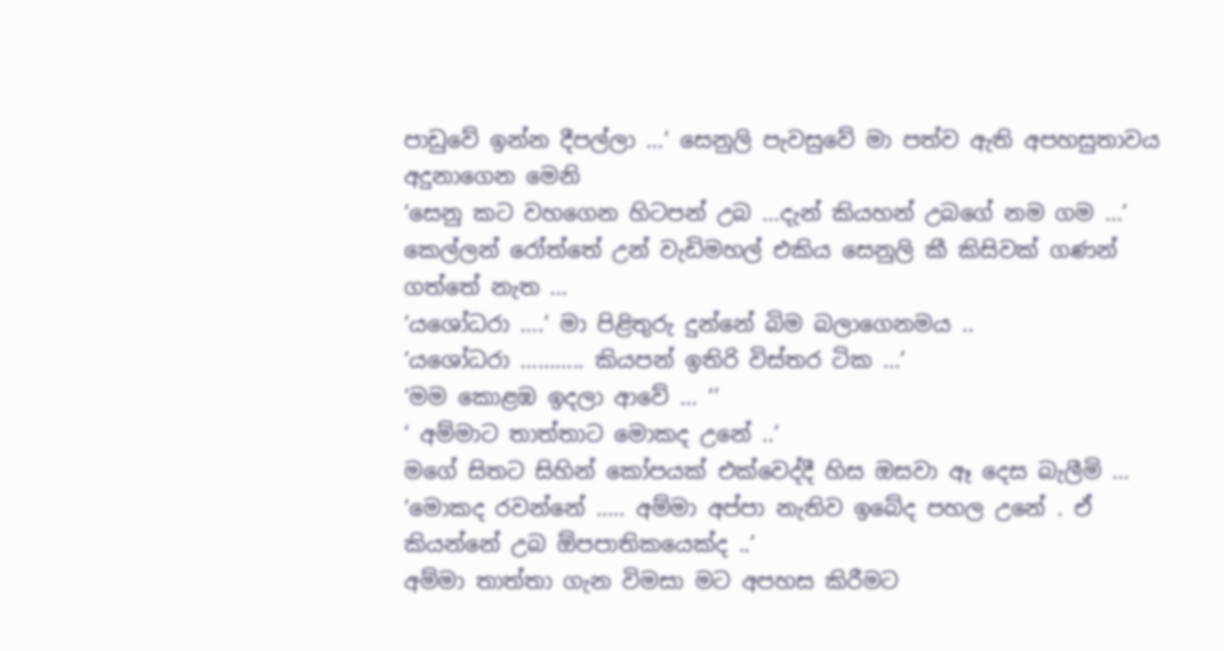පාඩුවේ ඉන්න දීපල්ලා …’ සෙනුලි පැවසුවේ මා පත්ව ඇති අපහසුතාවය අදුනාගෙන මෙනි
‘සෙනු කට වහගෙන හිටපන් උබ …දැන් කියහන් උබගේ නම ගම …’ කෙල්ලන් රෝත්තේ උන් වැඩිමහල් එකිය සෙනුලි කී කිසිවක් ගණන් ගත්තේ නැත …
‘යශෝධරා ….’ මා පිළිතුරු දුන්නේ බිම බලාගෙනමය ..
‘යශෝධරා ……….. කියපන් ඉතිරි විස්තර ටික …’
‘මම කොළඹ ඉදලා ආවේ … ‘’
‘ අම්මාට තාත්තාට මොකද උනේ ..’
මගේ සිතට සිහින් කෝපයක් එක්වෙද්දී හිස ඔසවා ඈ දෙස බැලීමි …
‘මොකද රවන්නේ ….. අම්මා අප්පා නැතිව ඉබේද පහල උනේ . ඒ කියන්නේ උබ ඕපපාතිකයෙක්ද ..’
අම්මා තාත්තා ගැන විමසා මට අපහස කිරීමට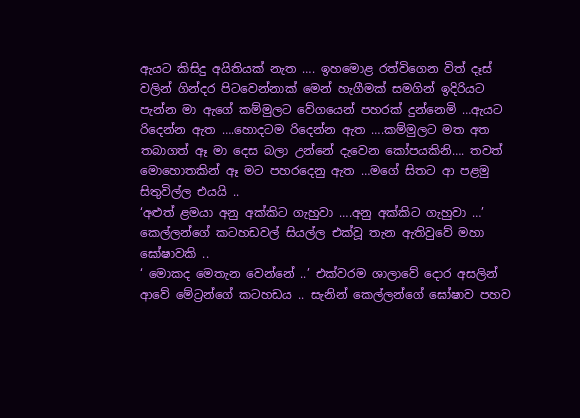ඇයට කිසිදු අයිතියක් නැත …. ඉහමොළ රත්විගෙන විත් දෑස් වලින් ගින්දර පිටවෙන්නාක් මෙන් හැගීමක් සමගින් ඉදිරියට පැන්න මා ඇගේ කම්මුලට වේගයෙන් පහරක් දුන්නෙමි …ඇයට රිදෙන්න ඇත ….හොදටම රිදෙන්න ඇත ….කම්මුලට මත අත තබාගත් ඈ මා දෙස බලා උන්නේ දැවෙන කෝපයකිනි…. තවත් මොහොතකින් ඈ මට පහරදෙනු ඇත …මගේ සිතට ආ පළමු සිතුවිල්ල එයයි ..
‘අළුත් ළමයා අනු අක්කිට ගැහුවා ….අනු අක්කිට ගැහුවා …’ කෙල්ලන්ගේ කටහඩවල් සියල්ල එක්වූ තැන ඇතිවුවේ මහා ඝෝෂාවකි ..
‘ මොකද මෙතැන වෙන්නේ ..’ එක්වරම ශාලාවේ දොර අසලින් ආවේ මේට්‍රන්ගේ කටහඩය .. සැනින් කෙල්ලන්ගේ ඝෝෂාව පහව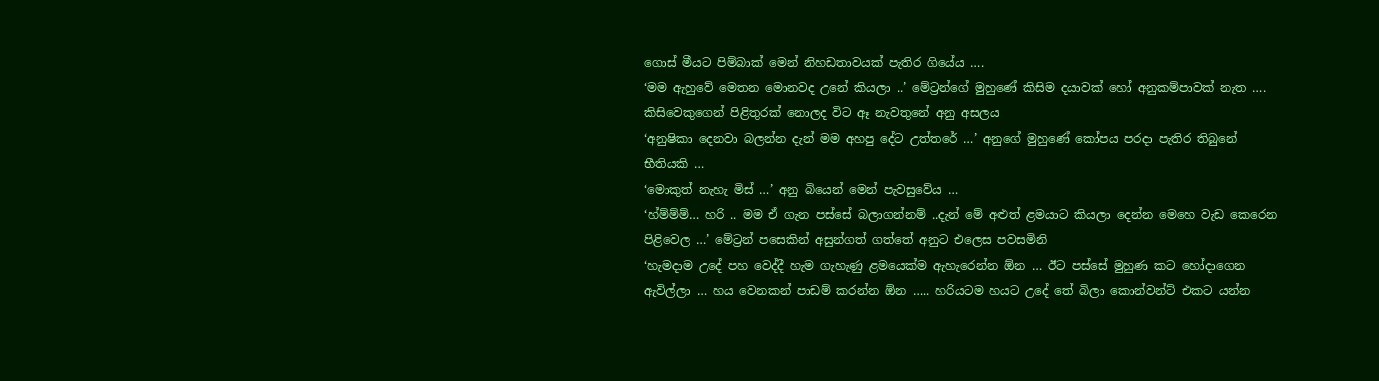ගොස් මීයට පිම්බාක් මෙන් නිහඩතාවයක් පැතිර ගියේය ….
‘මම ඇහුවේ මෙතන මොනවද උනේ කියලා ..’ මේට්‍රන්ගේ මුහුණේ කිසිම දයාවක් හෝ අනුකම්පාවක් නැත …. කිසිවෙකුගෙන් පිළිතුරක් නොලද විට ඈ නැවතුනේ අනු අසලය
‘අනුෂිකා දෙනවා බලන්න දැන් මම අහපු දේට උත්තරේ …’ අනුගේ මුහුණේ කෝපය පරදා පැතිර තිබුනේ භීතියකි …
‘මොකුත් නැහැ මිස් …’ අනු බියෙන් මෙන් පැවසුවේය …
‘හ්ම්ම්ම්… හරි .. මම ඒ ගැන පස්සේ බලාගන්නම් ..දැන් මේ අළුත් ළමයාට කියලා දෙන්න මෙහෙ වැඩ කෙරෙන පිළිවෙල …’ මේට්‍රන් පසෙකින් අසුන්ගත් ගත්තේ අනුට එලෙස පවසමිනි
‘හැමදාම උදේ පහ වෙද්දී හැම ගැහැණු ළමයෙක්ම ඇහැරෙන්න ඕන … ඊට පස්සේ මුහුණ කට හෝදාගෙන ඇවිල්ලා … හය වෙනකන් පාඩම් කරන්න ඕන ….. හරියටම හයට උදේ තේ බිලා කොන්වන්ට් එකට යන්න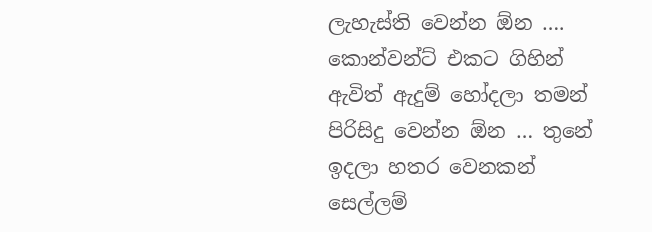ලැහැස්ති වෙන්න ඕන …. කොන්වන්ට් එකට ගිහින් ඇවිත් ඇදුම් හෝදලා තමන් පිරිසිදු වෙන්න ඕන … තුනේ ඉදලා හතර වෙනකන් සෙල්ලම්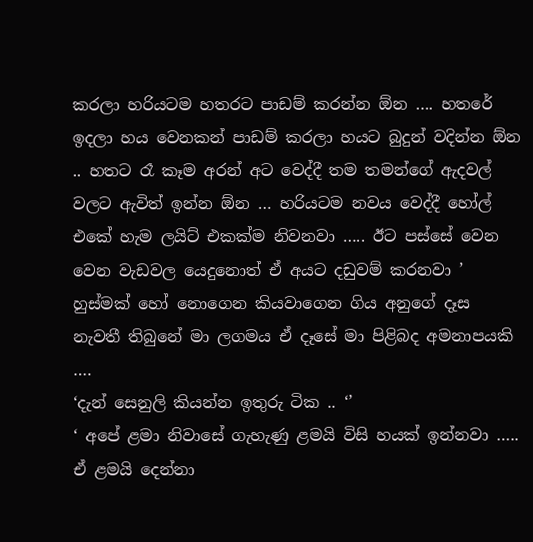කරලා හරියටම හතරට පාඩම් කරන්න ඕන …. හතරේ ඉදලා හය වෙනකන් පාඩම් කරලා හයට බුදුන් වදින්න ඕන .. හතට රෑ කෑම අරන් අට වෙද්දී තම තමන්ගේ ඇදවල් වලට ඇවිත් ඉන්න ඕන … හරියටම නවය වෙද්දී හෝල් එකේ හැම ලයිට් එකක්ම නිවනවා ….. ඊට පස්සේ වෙන වෙන වැඩවල යෙදුනොත් ඒ අයට දඩුවම් කරනවා ’
හුස්මක් හෝ නොගෙන කියවාගෙන ගිය අනුගේ දෑස නැවතී තිබුනේ මා ලගමය ඒ දෑසේ මා පිළිබද අමනාපයකි ….
‘දැන් සෙනුලි කියන්න ඉතුරු ටික .. ‘’
‘ අපේ ළමා නිවාසේ ගැහැණු ළමයි විසි හයක් ඉන්නවා ….. ඒ ළමයි දෙන්නා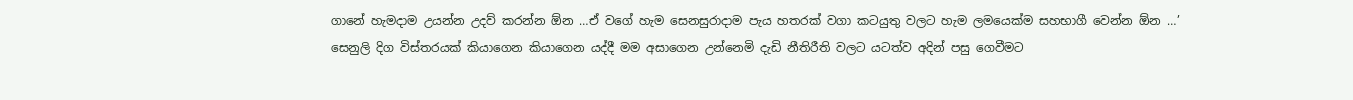ගානේ හැමදාම උයන්න උදව් කරන්න ඕන …ඒ වගේ හැම සෙනසුරාදාම පැය හතරක් වගා කටයුතු වලට හැම ලමයෙක්ම සහභාගී වෙන්න ඕන …’
සෙනුලි දිග විස්තරයක් කියාගෙන කියාගෙන යද්දී මම අසාගෙන උන්නෙමි දැඩි නීතිරීති වලට යටත්ව අදින් පසු ගෙවීමට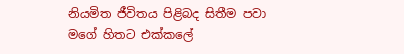නියමිත ජීවිතය පිළිබද සිතීම පවා මගේ හිතට එක්කලේ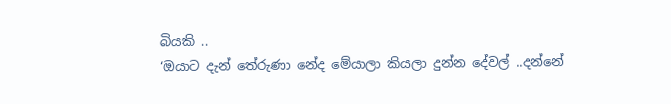බියකි ..
‘ඔයාට දැන් තේරුණා නේද මේයාලා කියලා දුන්න දේවල් ..දන්නේ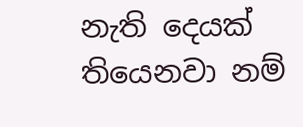නැති දෙයක් තියෙනවා නම්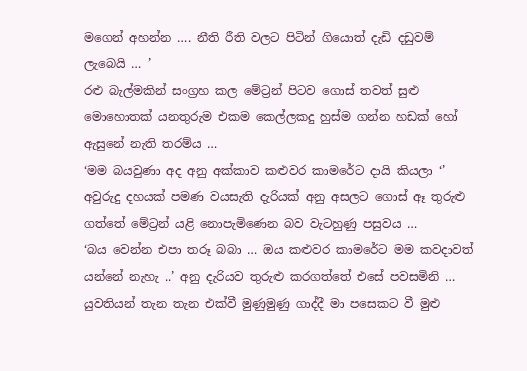මගෙන් අහන්න …. නීති රීති වලට පිටින් ගියොත් දැඩි දඩුවම් ලැබෙයි … ’
රළු බැල්මකින් සංග්‍රහ කල මේට්‍රන් පිටව ගොස් තවත් සුළු මොහොතක් යනතුරුම එකම කෙල්ලකදු හුස්ම ගන්න හඩක් හෝ ඇසුනේ නැති තරම්ය …
‘මම බයවුණා අද අනු අක්කාව කළුවර කාමරේට දායි කියලා ‘’ අවුරුදු දහයක් පමණ වයසැති දැරියක් අනු අසලට ගොස් ඈ තුරුළු ගත්තේ මේට්‍රන් යළි නොපැමිණෙන බව වැටහුණු පසුවය …
‘බය වෙන්න එපා තරූ බබා … ඔය කළුවර කාමරේට මම කවදාවත් යන්නේ නැහැ ..’ අනු දැරියව තුරුළු කරගත්තේ එසේ පවසමිනි …
යුවතියන් තැන තැන එක්වී මුණුමුණු ගාද්දී මා පසෙකට වී මුළු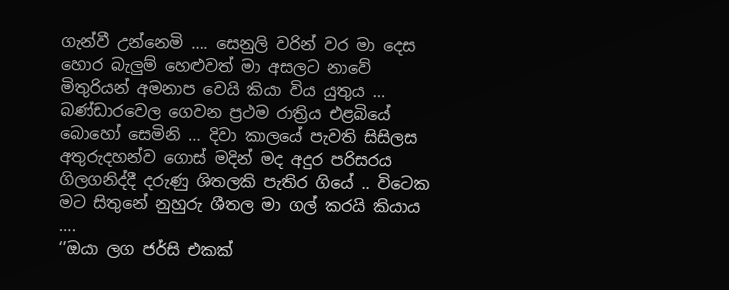ගැන්වී උන්නෙමි …. සෙනුලි වරින් වර මා දෙස හොර බැලුම් හෙළුවත් මා අසලට නාවේ මිතුරියන් අමනාප වෙයි කියා විය යුතුය …
බණ්ඩාරවෙල ගෙවන ප්‍රථම රාත්‍රිය එළබියේ බොහෝ සෙමිනි … දිවා කාලයේ පැවති සිසිලස අතුරුදහන්ව ගොස් මදින් මද අදුර පරිසරය ගිලගනිද්දී දරුණු ශිතලකි පැතිර ගියේ .. විටෙක මට සිතුනේ නුහුරු ශීතල මා ගල් කරයි කියාය ….
‘’ඔයා ලග ජර්සි එකක්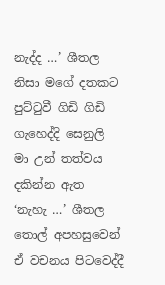නැද්ද …’ ශීතල නිසා මගේ දතකට පුට්ටුවී ගිඩි ගිඩි ගැහෙද්දි සෙනුලි මා උන් තත්වය දකින්න ඇත
‘නැහැ …’ ශීතල තොල් අපහසුවෙන් ඒ වචනය පිටවෙද්දී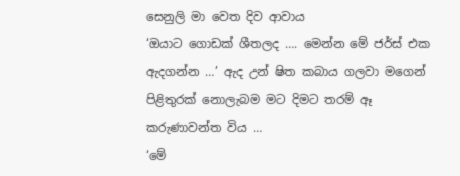සෙනුලි මා වෙත දිව ආවාය
‘ඔයාට ගොඩක් ශීතලද …. මෙන්න මේ ජර්ස් එක ඇදගන්න …’ ඇද උන් ෂිත කබාය ගලවා මගෙන් පිළිතුරක් නොලැබම මට දිමට තරම් ඈ කරුණාවන්ත විය …
‘මේ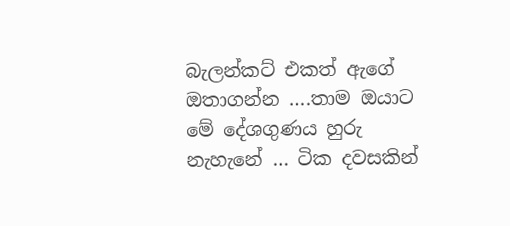බැලන්කට් එකත් ඇගේ ඔතාගන්න ….තාම ඔයාට මේ දේශගුණය හුරු නැහැනේ … ටික දවසකින්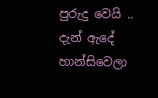පුරුදු වෙයි .. දැන් ඇදේ හාන්සිවෙලා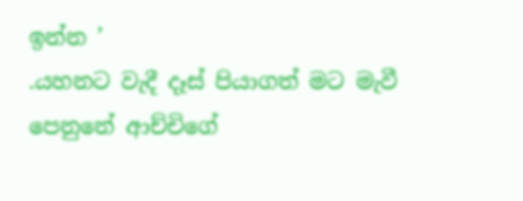ඉන්න ’
.යහනට වැදී දෑස් පියාගත් මට මැවී පෙනුනේ ආච්චිගේ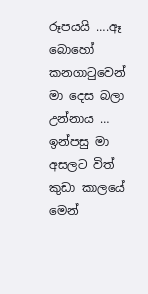රූපයයි ….ඈ බොහෝ කනගාටුවෙන් මා දෙස බලා උන්නාය … ඉන්පසු මා අසලට විත් කුඩා කාලයේ මෙන්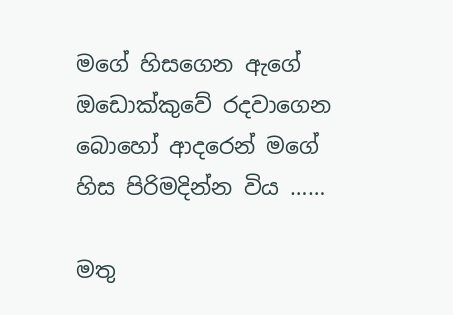මගේ හිසගෙන ඇගේ ඔඩොක්කුවේ රදවාගෙන බොහෝ ආදරෙන් මගේ හිස පිරිමදින්න විය ……

මතු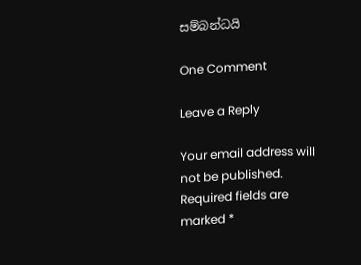සම්බන්ධයි

One Comment

Leave a Reply

Your email address will not be published. Required fields are marked *